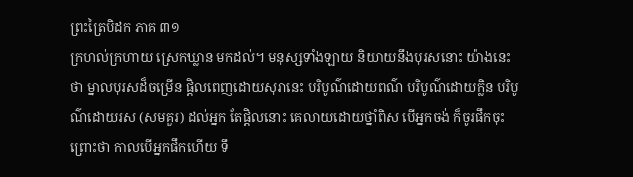ព្រះត្រៃបិដក ភាគ ៣១
ក្រហល់ក្រហាយ ស្រេកឃ្លាន មកដល់។ មនុស្សទាំងឡាយ និយាយនឹងបុរសនោះ យ៉ាងនេះថា ម្នាលបុរសដ៏ចម្រើន ផ្តិលពេញដោយសុរានេះ បរិបូណ៌ដោយពណ៌ បរិបូណ៌ដោយក្លិន បរិបូណ៌ដោយរស (សមគួរ) ដល់អ្នក តែផ្តិលនោះ គេលាយដោយថ្នាំពិស បើអ្នកចង់ ក៏ចូរផឹកចុះ ព្រោះថា កាលបើអ្នកផឹកហើយ ទឹ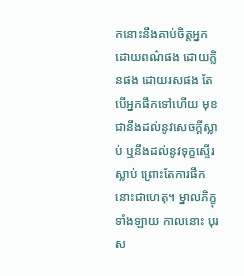កនោះនឹងគាប់ចិត្តអ្នក ដោយពណ៌ផង ដោយក្លិនផង ដោយរសផង តែបើអ្នកផឹកទៅហើយ មុខជានឹងដល់នូវសេចក្តីស្លាប់ ឬនឹងដល់នូវទុក្ខស្ទើរស្លាប់ ព្រោះតែការផឹកនោះជាហេតុ។ ម្នាលភិក្ខុទាំងឡាយ កាលនោះ បុរស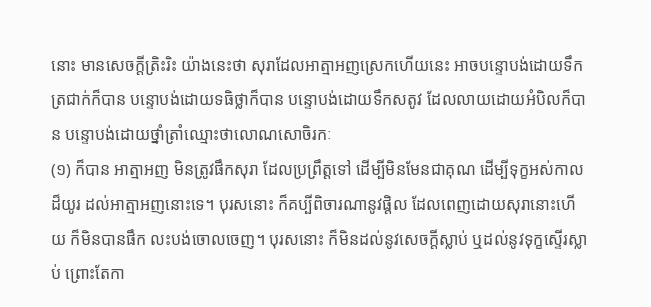នោះ មានសេចក្តីត្រិះរិះ យ៉ាងនេះថា សុរាដែលអាត្មាអញស្រេកហើយនេះ អាចបន្ទោបង់ដោយទឹកត្រជាក់ក៏បាន បន្ទោបង់ដោយទធិថ្លាក៏បាន បន្ទោបង់ដោយទឹកសតូវ ដែលលាយដោយអំបិលក៏បាន បន្ទោបង់ដោយថ្នាំត្រាំឈ្មោះថាលោណសោចិរកៈ
(១) ក៏បាន អាត្មាអញ មិនត្រូវផឹកសុរា ដែលប្រព្រឹត្តទៅ ដើម្បីមិនមែនជាគុណ ដើម្បីទុក្ខអស់កាលដ៏យូរ ដល់អាត្មាអញនោះទេ។ បុរសនោះ ក៏គប្បីពិចារណានូវផ្តិល ដែលពេញដោយសុរានោះហើយ ក៏មិនបានផឹក លះបង់ចោលចេញ។ បុរសនោះ ក៏មិនដល់នូវសេចក្តីស្លាប់ ឬដល់នូវទុក្ខស្ទើរស្លាប់ ព្រោះតែកា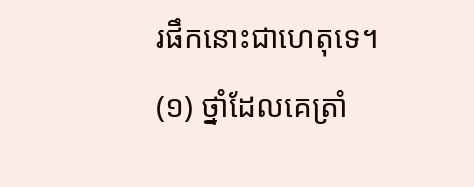រផឹកនោះជាហេតុទេ។
(១) ថ្នាំដែលគេត្រាំ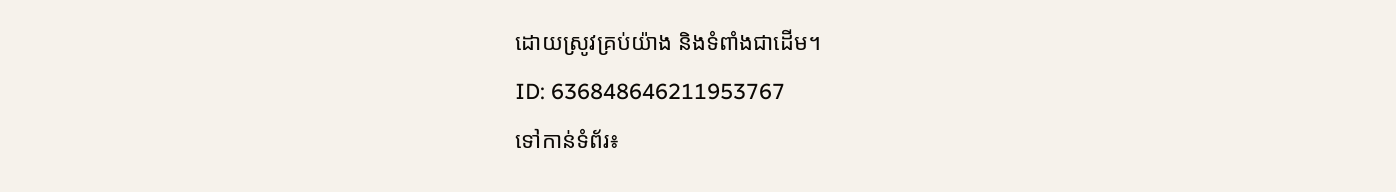ដោយស្រូវគ្រប់យ៉ាង និងទំពាំងជាដើម។
ID: 636848646211953767
ទៅកាន់ទំព័រ៖